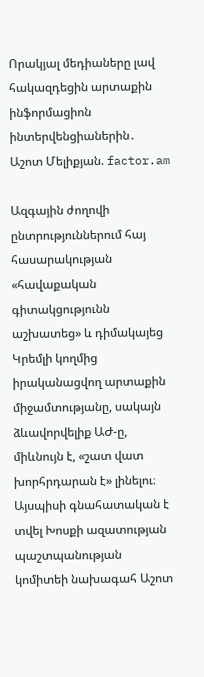Որակյալ մեդիաները լավ հակազդեցին արտաքին ինֆորմացիոն ինտերվենցիաներին․ Աշոտ Մելիքյան. factor.am

Ազգային ժողովի ընտրություններում հայ հասարակության «հավաքական գիտակցությունն աշխատեց» և դիմակայեց Կրեմլի կողմից իրականացվող արտաքին միջամտությանը, սակայն ձևավորվելիք ԱԺ-ը, միևնույն է, «շատ վատ խորհրդարան է» լինելու։ Այսպիսի գնահատական է տվել Խոսքի ազատության պաշտպանության կոմիտեի նախագահ Աշոտ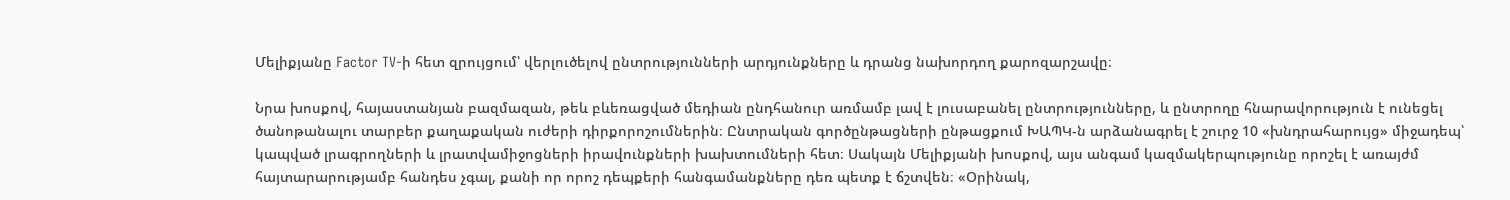Մելիքյանը Factor TV-ի հետ զրույցում՝ վերլուծելով ընտրությունների արդյունքները և դրանց նախորդող քարոզարշավը։

Նրա խոսքով, հայաստանյան բազմազան, թեև բևեռացված մեդիան ընդհանուր առմամբ լավ է լուսաբանել ընտրությունները, և ընտրողը հնարավորություն է ունեցել ծանոթանալու տարբեր քաղաքական ուժերի դիրքորոշումներին։ Ընտրական գործընթացների ընթացքում ԽԱՊԿ-ն արձանագրել է շուրջ 10 «խնդրահարույց» միջադեպ՝ կապված լրագրողների և լրատվամիջոցների իրավունքների խախտումների հետ։ Սակայն Մելիքյանի խոսքով, այս անգամ կազմակերպությունը որոշել է առայժմ հայտարարությամբ հանդես չգալ, քանի որ որոշ դեպքերի հանգամանքները դեռ պետք է ճշտվեն։ «Օրինակ,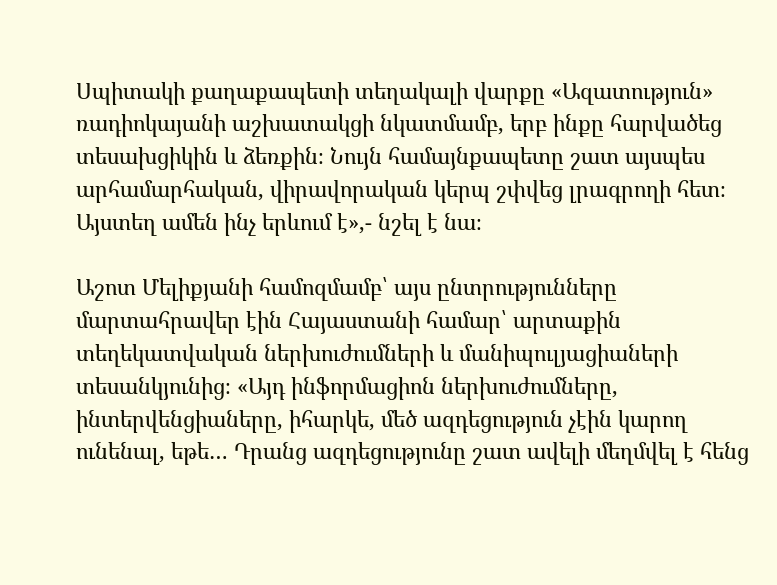Սպիտակի քաղաքապետի տեղակալի վարքը «Ազատություն» ռադիոկայանի աշխատակցի նկատմամբ, երբ ինքը հարվածեց տեսախցիկին և ձեռքին։ Նույն համայնքապետը շատ այսպես արհամարհական, վիրավորական կերպ շփվեց լրագրողի հետ։ Այստեղ ամեն ինչ երևում է»,- նշել է նա։

Աշոտ Մելիքյանի համոզմամբ՝ այս ընտրությունները մարտահրավեր էին Հայաստանի համար՝ արտաքին տեղեկատվական ներխուժումների և մանիպուլյացիաների տեսանկյունից։ «Այդ ինֆորմացիոն ներխուժումները, ինտերվենցիաները, իհարկե, մեծ ազդեցություն չէին կարող ունենալ, եթե… Դրանց ազդեցությունը շատ ավելի մեղմվել է հենց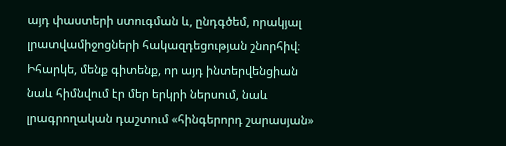այդ փաստերի ստուգման և, ընդգծեմ, որակյալ լրատվամիջոցների հակազդեցության շնորհիվ։ Իհարկե, մենք գիտենք, որ այդ ինտերվենցիան նաև հիմնվում էր մեր երկրի ներսում, նաև լրագրողական դաշտում «հինգերորդ շարասյան»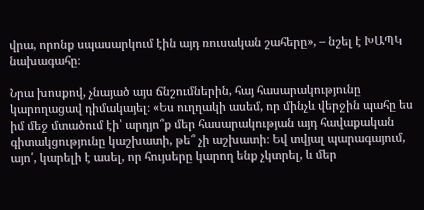վրա, որոնք սպասարկում էին այդ ռուսական շահերը», – նշել է ԽԱՊԿ նախագահը։

Նրա խոսքով, չնայած այս ճնշումներին, հայ հասարակությունը կարողացավ դիմակայել։ «Ես ուղղակի ասեմ, որ մինչև վերջին պահը ես իմ մեջ մտածում էի՝ արդյո՞ք մեր հասարակության այդ հավաքական գիտակցությունը կաշխատի, թե՞ չի աշխատի։ Եվ տվյալ պարագայում, այո՛, կարելի է ասել, որ հույսերը կարող ենք չկտրել, և մեր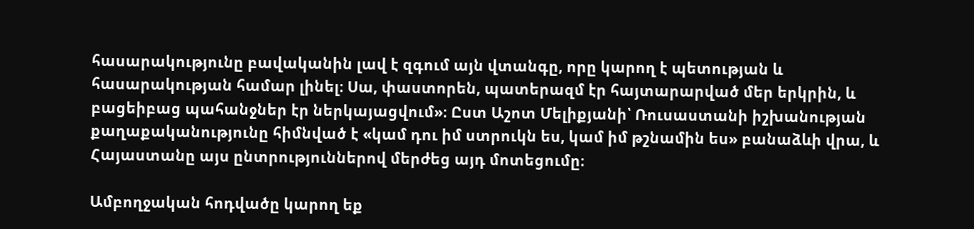հասարակությունը բավականին լավ է զգում այն վտանգը, որը կարող է պետության և հասարակության համար լինել։ Սա, փաստորեն, պատերազմ էր հայտարարված մեր երկրին, և բացեիբաց պահանջներ էր ներկայացվում»։ Ըստ Աշոտ Մելիքյանի՝ Ռուսաստանի իշխանության քաղաքականությունը հիմնված է «կամ դու իմ ստրուկն ես, կամ իմ թշնամին ես» բանաձևի վրա, և Հայաստանը այս ընտրություններով մերժեց այդ մոտեցումը։

Ամբողջական հոդվածը կարող եք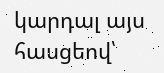կարդալ այս հասցեով՝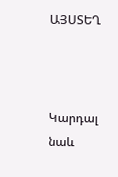ԱՅՍՏԵՂ



Կարդալ նաև